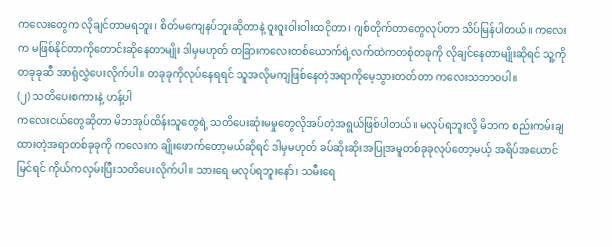ကလေးတွေက လိုချင်တာမရဘူး၊ စိတ်မကျေနပ်ဘူးဆိုတာနဲ့ ဝူးဝူးဝါးဝါးထငိုတာ၊ ဂျစ်တိုက်တာတွေလုပ်တာ သိပ်မြန်ပါတယ်။ ကလေးက မဖြစ်နိုင်တာကိုတောင်းဆိုနေတာမျိုး ဒါမှမဟုတ် တခြားကလေးတစ်ယောက်ရဲ့လက်ထဲကတစုံတခုကို လိုချင်နေတာမျိုးဆိုရင် သူ့ကို တခုခုဆီ အာရုံလွှဲပေးလိုက်ပါ။ တခုခုကိုလုပ်နေရရင် သူအလိုမကျဖြစ်နေတဲ့အရာကိုမေ့သွားတတ်တာ ကလေးသဘာဝပါ။
(၂) သတိပေးစကားနဲ့ ဟန့်ပါ
ကလေးငယ်တွေဆိုတာ မိဘအုပ်ထိန်းသူတွေရဲ့ သတိပေးဆုံးမမှုတွေလိုအပ်တဲ့အရွယ်ဖြစ်ပါတယ်။ မလုပ်ရဘူးလို့ မိဘက စည်းကမ်းချထားတဲ့အရာတစ်ခုခုကို ကလေးက ချိုးဖောက်တော့မယ်ဆိုရင် ဒါမှမဟုတ် ခပ်ဆိုးဆိုးအပြုအမူတစ်ခုခုလုပ်တော့မယ့် အရိပ်အယောင်မြင်ရင် ကိုယ်ကလှမ်းပြီးသတိပေးလိုက်ပါ။ သားရေ မလုပ်ရဘူးနော်၊ သမီးရေ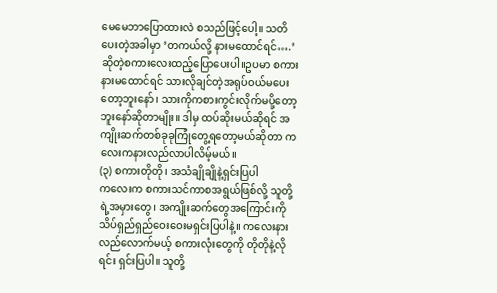မေမေဘာပြောထားလဲ စသည်ဖြင့်ပေါ့။ သတိပေးတဲ့အခါမှာ ‘တကယ်လို့ နားမထောင်ရင်….’ဆိုတဲ့စကားလေးထည့်ပြောပေးပါ။ဥပမာ စကားနားမထောင်ရင် သားလိုချင်တဲ့အရုပ်ဝယ်မပေးတော့ဘူးနော်၊ သားကိုကစားကွင်းလိုက်မပို့တော့ဘူးနော်ဆိုတာမျိုး။ ဒါမှ ထပ်ဆိုးမယ်ဆိုရင် အကျိုးဆက်တစ်ခုခုကြုံတွေ့ရတော့မယ်ဆိုတာ ကလေးကနားလည်လာပါလိမ့်မယ်။
(၃) စကားတိုတို၊ အသံချိုချိုနဲ့ရှင်းပြပါ
ကလေးက စကားသင်ကာစအရွယ်ဖြစ်လို့ သူတို့ရဲ့အမှားတွေ၊ အကျိုးဆက်တွေအကြောင်းကို သိပ်ရှည်ရှည်ဝေးဝေးမရှင်းပြပါနဲ့။ ကလေးနားလည်လောက်မယ့် စကားလုံးတွေကို တိုတိုနဲ့လိုရင်း ရှင်းပြပါ။ သူတို့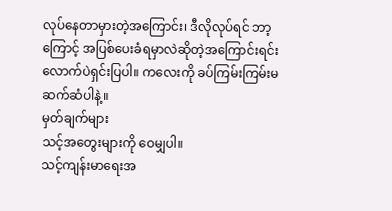လုပ်နေတာမှားတဲ့အကြောင်း၊ ဒီလိုလုပ်ရင် ဘာ့ကြောင့် အပြစ်ပေးခံရမှာလဲဆိုတဲ့အကြောင်းရင်းလောက်ပဲရှင်းပြပါ။ ကလေးကို ခပ်ကြမ်းကြမ်းမဆက်ဆံပါနဲ့။
မှတ်ချက်များ
သင့်အတွေးများကို ဝေမျှပါ။
သင့်ကျန်းမာရေးအ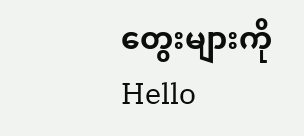တွေးများကို Hello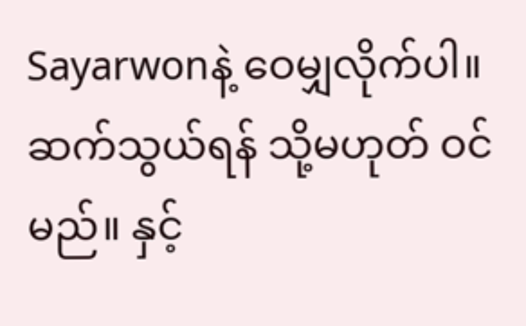Sayarwonနဲ့ ဝေမျှလိုက်ပါ။
ဆက်သွယ်ရန် သို့မဟုတ် ဝင်မည်။ နှင့်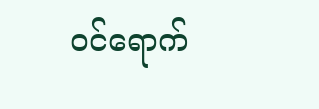ဝင်ရောက်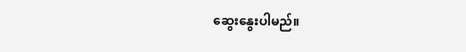ဆွေးနွေးပါမည်။